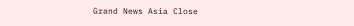Grand News Asia Close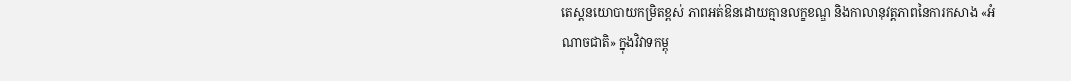តេស្តនយោបាយកម្រិតខ្ពស់ ភាពអត់ឱនដោយគ្មានលក្ខខណ្ឌ និងកាលានុវត្តភាពនៃការកសាង «អំណាចជាតិ» ក្នុងវិវាទកម្ពុ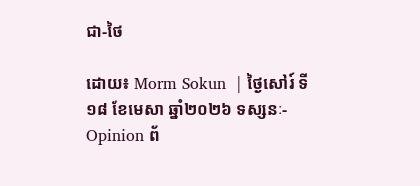ជា-ថៃ

ដោយ៖ Morm Sokun  | ថ្ងៃសៅរ៍ ទី១៨ ខែមេសា ឆ្នាំ២០២៦ ទស្សនៈ-Opinion ព័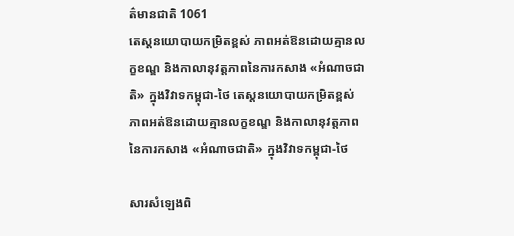ត៌មានជាតិ 1061
តេស្តនយោបាយកម្រិតខ្ពស់ ភាពអត់ឱនដោយគ្មានលក្ខខណ្ឌ និងកាលានុវត្តភាពនៃការកសាង «អំណាចជាតិ» ក្នុងវិវាទកម្ពុជា-ថៃ តេស្តនយោបាយកម្រិតខ្ពស់ ភាពអត់ឱនដោយគ្មានលក្ខខណ្ឌ និងកាលានុវត្តភាពនៃការកសាង «អំណាចជាតិ» ក្នុងវិវាទកម្ពុជា-ថៃ

សារសំឡេងពិ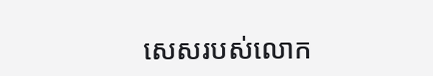សេសរបស់លោក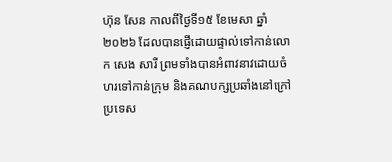ហ៊ុន សែន កាលពីថ្ងៃទី១៥ ខែមេសា ឆ្នាំ២០២៦ ដែលបានផ្ញើដោយផ្ទាល់ទៅកាន់លោក សេង សារី ព្រមទាំងបានអំពាវនាវដោយចំហរទៅកាន់ក្រុម និងគណបក្សប្រឆាំងនៅក្រៅប្រទេស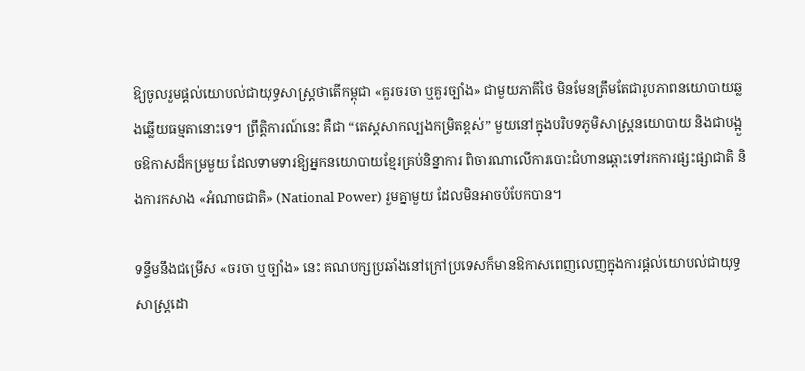ឱ្យចូលរួមផ្តល់យោបល់ជាយុទ្ធសាស្ត្រថាតើកម្ពុជា «គួរចរចា ឬគួរច្បាំង» ជាមួយភាគីថៃ មិនមែនត្រឹមតែជារូបភាពនយោបាយឆ្លងឆ្លើយធម្មតានោះទេ។ ព្រឹត្តិការណ៍នេះ គឺជា “តេស្តសាកល្បងកម្រិតខ្ពស់” មួយនៅក្នុងបរិបទភូមិសាស្ត្រនយោបាយ និងជាបង្អួចឱកាសដ៏កម្រមួយ ដែលទាមទារឱ្យអ្នកនយោបាយខ្មែរគ្រប់និន្នាការ ពិចារណាលើការបោះជំហានឆ្ពោះទៅរកការផ្សះផ្សាជាតិ និងការកសាង «អំណាចជាតិ» (National Power) រួមគ្នាមួយ ដែលមិនអាចបំបែកបាន។

ទន្ទឹមនឹងជម្រើស «ចរចា ឬច្បាំង» នេះ គណបក្សប្រឆាំងនៅក្រៅប្រទេសក៏មានឱកាសពេញលេញក្នុងការផ្តល់យោបល់ជាយុទ្ធសាស្ត្រដោ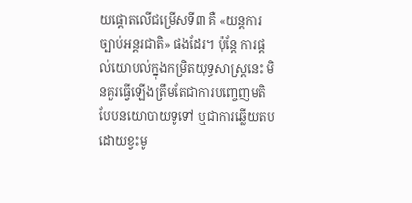យផ្ដោតលើជម្រើសទី៣ គឺ «យន្តការច្បាប់អន្តរជាតិ» ផងដែរ។ ប៉ុន្តែ ការផ្តល់យោបល់ក្នុងកម្រិតយុទ្ធសាស្ត្រនេះ មិនគួរធ្វើឡើងត្រឹមតែជាការបញ្ចេញមតិបែបនយោបាយទូទៅ ឬជាការឆ្លើយតបដោយខ្វះមូ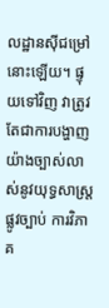លដ្ឋានស៊ីជម្រៅនោះឡើយ។ ផ្ទុយទៅវិញ វាត្រូវតែជាការបង្ហាញយ៉ាងច្បាស់លាស់នូវយុទ្ធសាស្ត្រផ្លូវច្បាប់ ការវិភាគ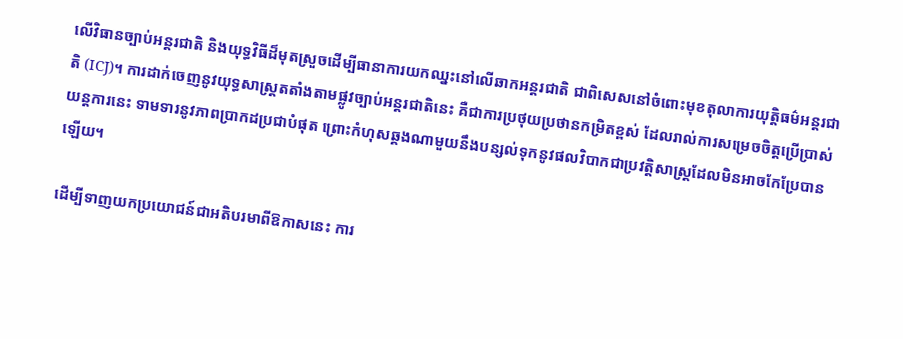លើវិធានច្បាប់អន្តរជាតិ និងយុទ្ធវិធីដ៏មុតស្រួចដើម្បីធានាការយកឈ្នះនៅលើឆាកអន្តរជាតិ ជាពិសេសនៅចំពោះមុខតុលាការយុត្តិធម៌អន្តរជាតិ (ICJ)។ ការដាក់ចេញនូវយុទ្ធសាស្ត្រតតាំងតាមផ្លូវច្បាប់អន្តរជាតិនេះ គឺជាការប្រថុយប្រថានកម្រិតខ្ពស់ ដែលរាល់ការសម្រេចចិត្តប្រើប្រាស់យន្តការនេះ ទាមទារនូវភាពប្រាកដប្រជាបំផុត ព្រោះកំហុសឆ្គងណាមួយនឹងបន្សល់ទុកនូវផលវិបាកជាប្រវត្តិសាស្ត្រដែលមិនអាចកែប្រែបានឡើយ។

ដើម្បីទាញយកប្រយោជន៍ជាអតិបរមាពីឱកាសនេះ ការ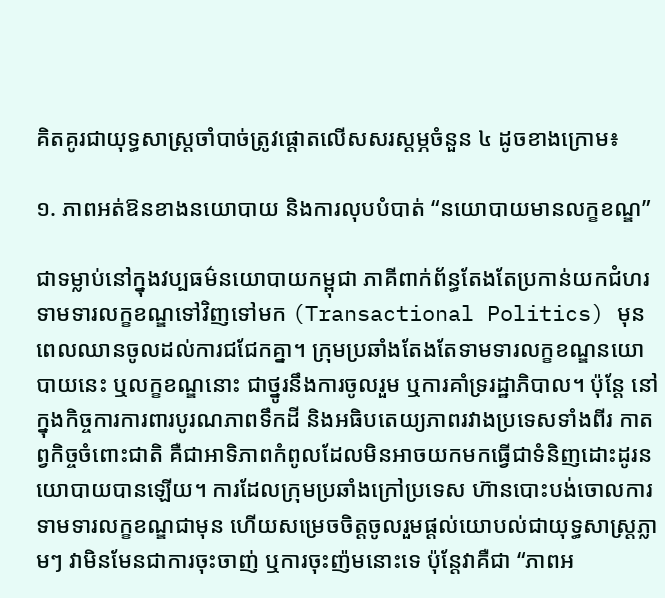គិតគូរជាយុទ្ធសាស្ត្រចាំបាច់ត្រូវផ្តោតលើសសរស្តម្ភចំនួន ៤ ដូចខាងក្រោម៖

១. ភាពអត់ឱនខាងនយោបាយ និងការលុបបំបាត់ “នយោបាយមានលក្ខខណ្ឌ”

ជាទម្លាប់នៅក្នុងវប្បធម៌នយោបាយកម្ពុជា ភាគីពាក់ព័ន្ធតែងតែប្រកាន់យកជំហរទាមទារលក្ខខណ្ឌទៅវិញទៅមក (Transactional Politics) មុនពេលឈានចូលដល់ការជជែកគ្នា។ ក្រុមប្រឆាំងតែងតែទាមទារលក្ខខណ្ឌនយោបាយនេះ ឬលក្ខខណ្ឌនោះ ជាថ្នូរនឹងការចូលរួម ឬការគាំទ្ររដ្ឋាភិបាល។ ប៉ុន្តែ នៅក្នុងកិច្ចការការពារបូរណភាពទឹកដី និងអធិបតេយ្យភាពរវាងប្រទេសទាំងពីរ កាតព្វកិច្ចចំពោះជាតិ គឺជាអាទិភាពកំពូលដែលមិនអាចយកមកធ្វើជាទំនិញដោះដូរនយោបាយបានឡើយ។ ការដែលក្រុមប្រឆាំងក្រៅប្រទេស ហ៊ានបោះបង់ចោលការទាមទារលក្ខខណ្ឌជាមុន ហើយសម្រេចចិត្តចូលរួមផ្តល់យោបល់ជាយុទ្ធសាស្ត្រភ្លាមៗ វាមិនមែនជាការចុះចាញ់ ឬការចុះញ៉មនោះទេ ប៉ុន្តែវាគឺជា “ភាពអ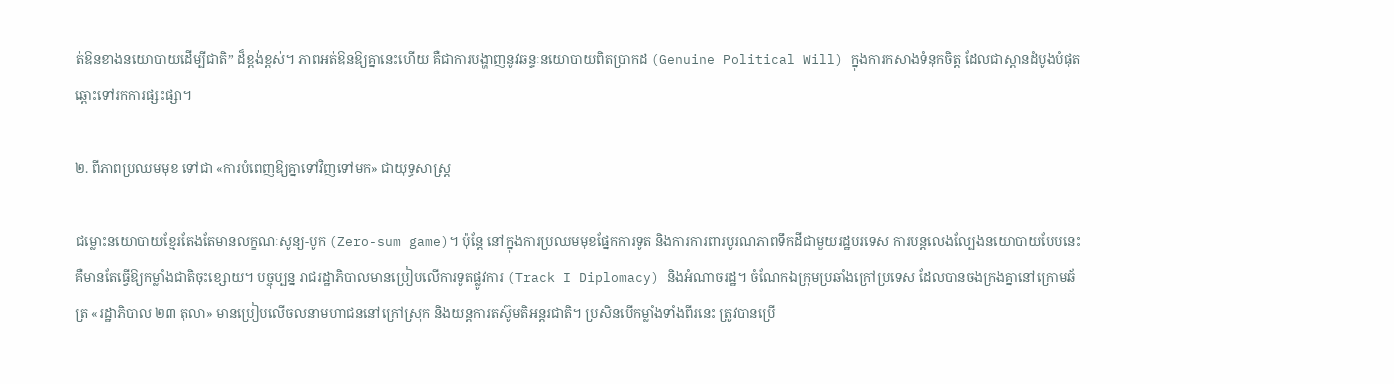ត់ឱនខាងនយោបាយដើម្បីជាតិ” ដ៏ខ្ពង់ខ្ពស់។ ភាពអត់ឱនឱ្យគ្នានេះហើយ គឺជាការបង្ហាញនូវឆន្ទៈនយោបាយពិតប្រាកដ (Genuine Political Will) ក្នុងការកសាងទំនុកចិត្ត ដែលជាស្ពានដំបូងបំផុតឆ្ពោះទៅរកការផ្សះផ្សា។

២. ពីភាពប្រឈមមុខ ទៅជា «ការបំពេញឱ្យគ្នាទៅវិញទៅមក» ជាយុទ្ធសាស្ត្រ

ជម្លោះនយោបាយខ្មែរតែងតែមានលក្ខណៈសូន្យ-បូក (Zero-sum game)។ ប៉ុន្តែ នៅក្នុងការប្រឈមមុខផ្នែកការទូត និងការការពារបូរណភាពទឹកដីជាមួយរដ្ឋបរទេស ការបន្តលេងល្បែងនយោបាយបែបនេះ គឺមានតែធ្វើឱ្យកម្លាំងជាតិចុះខ្សោយ។ បច្ចុប្បន្ន រាជរដ្ឋាភិបាលមានប្រៀបលើការទូតផ្លូវការ (Track I Diplomacy) និងអំណាចរដ្ឋ។ ចំណែកឯក្រុមប្រឆាំងក្រៅប្រទេស ដែលបានចងក្រងគ្នានៅក្រោមឆ័ត្រ «រដ្ឋាភិបាល ២៣ តុលា» មានប្រៀបលើចលនាមហាជននៅក្រៅស្រុក និងយន្តការតស៊ូមតិអន្តរជាតិ។ ប្រសិនបើកម្លាំងទាំងពីរនេះ ត្រូវបានប្រើ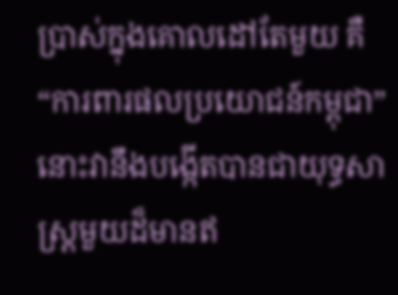ប្រាស់ក្នុងគោលដៅតែមួយ គឺ “ការពារផលប្រយោជន៍កម្ពុជា” នោះវានឹងបង្កើតបានជាយុទ្ធសាស្ត្រមួយដ៏មានឥ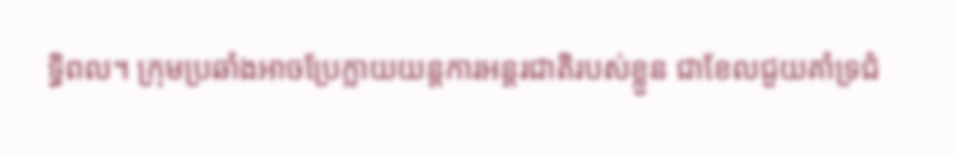ទ្ធិពល។ ក្រុមប្រឆាំងអាចប្រែក្លាយយន្តការអន្តរជាតិរបស់ខ្លួន ជាខែលជួយគាំទ្រជំ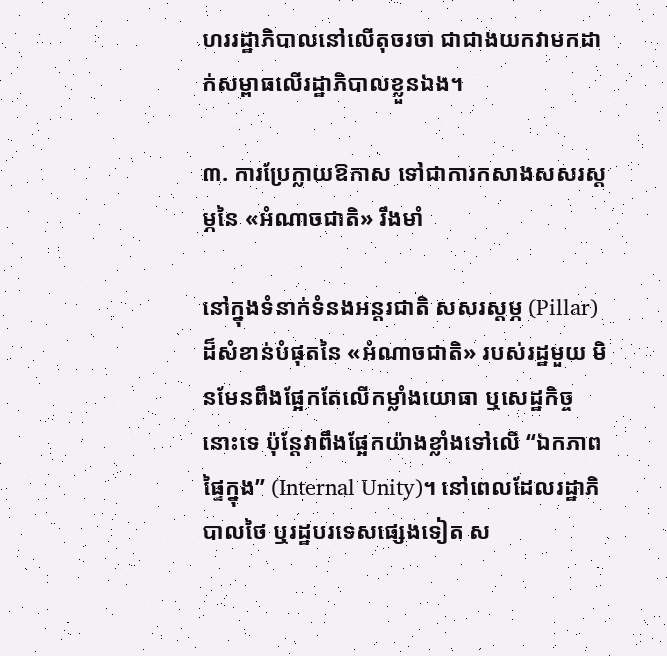ហររដ្ឋាភិបាលនៅលើតុចរចា ជាជាងយកវាមកដាក់សម្ពាធលើរដ្ឋាភិបាលខ្លួនឯង។

៣. ការប្រែក្លាយឱកាស ទៅជាការកសាងសសរស្តម្ភនៃ «អំណាចជាតិ» រឹងមាំ

នៅក្នុងទំនាក់ទំនងអន្តរជាតិ សសរស្តម្ភ (Pillar) ដ៏សំខាន់បំផុតនៃ «អំណាចជាតិ» របស់រដ្ឋមួយ មិនមែនពឹងផ្អែកតែលើកម្លាំងយោធា ឬសេដ្ឋកិច្ចនោះទេ ប៉ុន្តែវាពឹងផ្អែកយ៉ាងខ្លាំងទៅលើ “ឯកភាពផ្ទៃក្នុង” (Internal Unity)។ នៅពេលដែលរដ្ឋាភិបាលថៃ ឬរដ្ឋបរទេសផ្សេងទៀត ស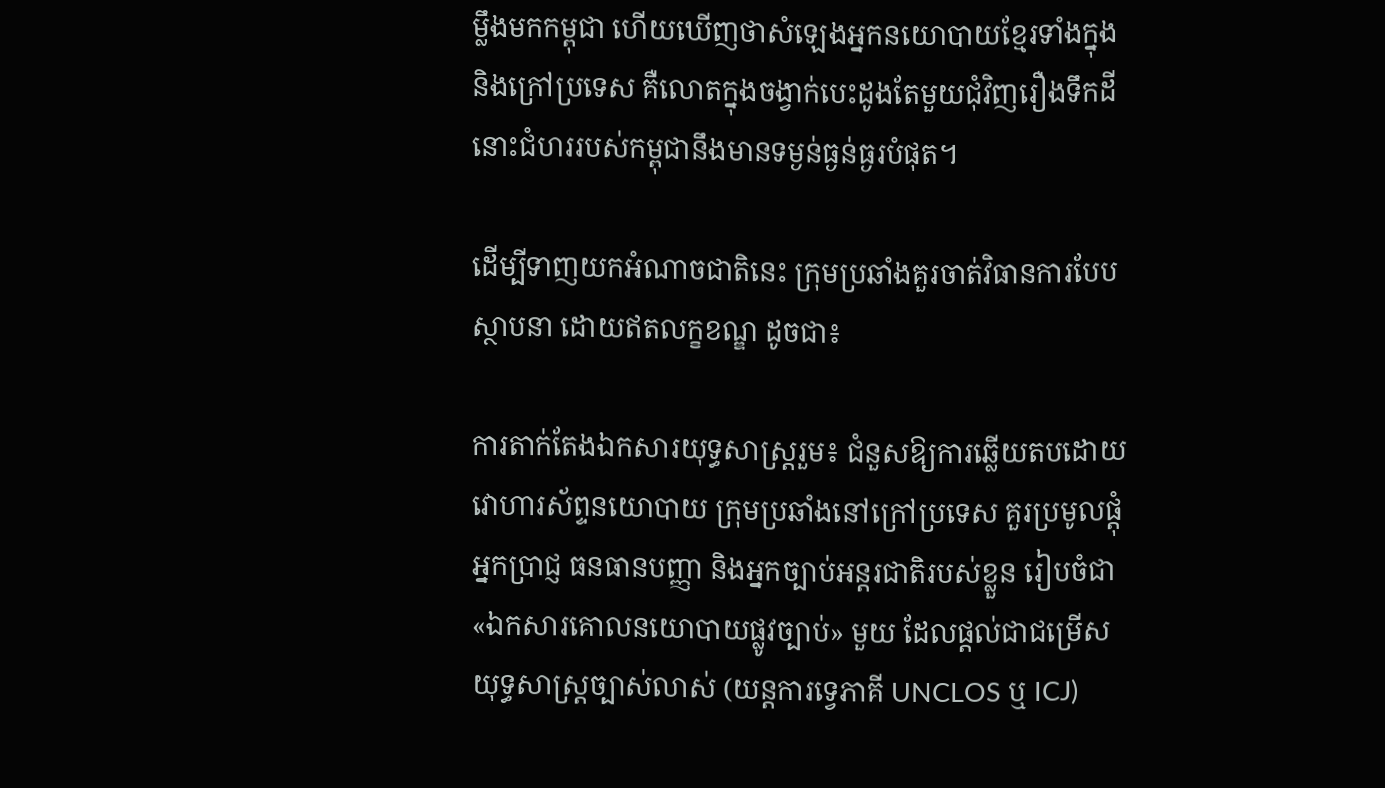ម្លឹងមកកម្ពុជា ហើយឃើញថាសំឡេងអ្នកនយោបាយខ្មែរទាំងក្នុង និងក្រៅប្រទេស គឺលោតក្នុងចង្វាក់បេះដូងតែមួយជុំវិញរឿងទឹកដី នោះជំហររបស់កម្ពុជានឹងមានទម្ងន់ធ្ងន់ធ្ងរបំផុត។

ដើម្បីទាញយកអំណាចជាតិនេះ ក្រុមប្រឆាំងគួរចាត់វិធានការបែបស្ថាបនា ដោយឥតលក្ខខណ្ឌ ដូចជា៖

ការតាក់តែងឯកសារយុទ្ធសាស្ត្ររួម៖ ជំនួសឱ្យការឆ្លើយតបដោយវោហារស័ព្ទនយោបាយ ក្រុមប្រឆាំងនៅក្រៅប្រទេស គួរប្រមូលផ្តុំអ្នកប្រាជ្ញ ធនធានបញ្ញា និងអ្នកច្បាប់អន្តរជាតិរបស់ខ្លួន រៀបចំជា «ឯកសារគោលនយោបាយផ្លូវច្បាប់» មួយ ដែលផ្តល់ជាជម្រើសយុទ្ធសាស្ត្រច្បាស់លាស់ (យន្តការទ្វេភាគី UNCLOS ឬ ICJ)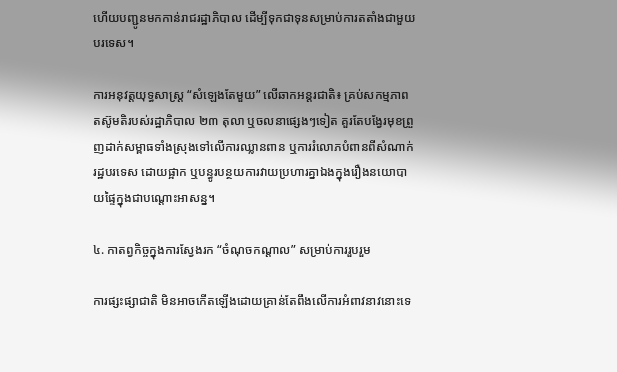ហើយបញ្ជូនមកកាន់រាជរដ្ឋាភិបាល ដើម្បីទុកជាទុនសម្រាប់ការតតាំងជាមួយបរទេស។

ការអនុវត្តយុទ្ធសាស្ត្រ “សំឡេងតែមួយ” លើឆាកអន្តរជាតិ៖ គ្រប់សកម្មភាពតស៊ូមតិរបស់រដ្ឋាភិបាល ២៣ តុលា ឬចលនាផ្សេងៗទៀត គួរតែបង្វែរមុខព្រួញដាក់សម្ពាធទាំងស្រុងទៅលើការឈ្លានពាន ឬការរំលោភបំពានពីសំណាក់រដ្ឋបរទេស ដោយផ្អាក ឬបន្ធូរបន្ថយការវាយប្រហារគ្នាឯងក្នុងរឿងនយោបាយផ្ទៃក្នុងជាបណ្តោះអាសន្ន។

៤. កាតព្វកិច្ចក្នុងការស្វែងរក “ចំណុចកណ្តាល” សម្រាប់ការរួបរួម

ការផ្សះផ្សាជាតិ មិនអាចកើតឡើងដោយគ្រាន់តែពឹងលើការអំពាវនាវនោះទេ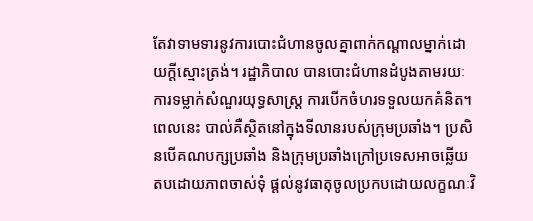តែវាទាមទារនូវការបោះជំហានចូលគ្នាពាក់កណ្តាលម្នាក់ដោយក្តីស្មោះត្រង់។ រដ្ឋាភិបាល បានបោះជំហានដំបូងតាមរយៈការទម្លាក់សំណួរយុទ្ធសាស្ត្រ ការបើកចំហរទទួលយកគំនិត។ ពេលនេះ បាល់គឺស្ថិតនៅក្នុងទីលានរបស់ក្រុមប្រឆាំង។ ប្រសិនបើគណបក្សប្រឆាំង និងក្រុមប្រឆាំងក្រៅប្រទេសអាចឆ្លើយតបដោយភាពចាស់ទុំ ផ្តល់នូវធាតុចូលប្រកបដោយលក្ខណៈវិ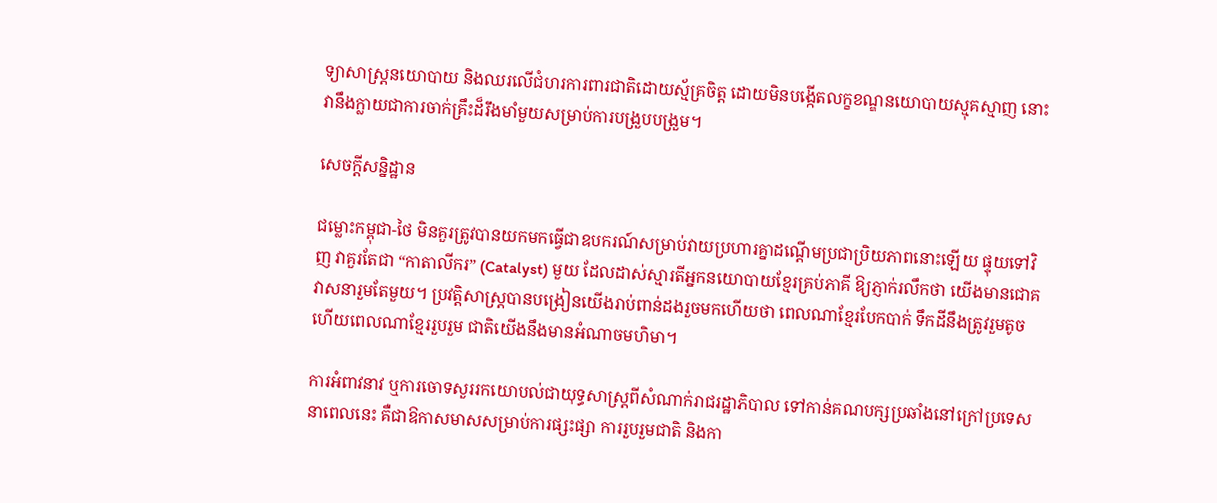ទ្យាសាស្ត្រនយោបាយ និងឈរលើជំហរការពារជាតិដោយស្ម័គ្រចិត្ត ដោយមិនបង្កើតលក្ខខណ្ឌនយោបាយស្មុគស្មាញ នោះវានឹងក្លាយជាការចាក់គ្រឹះដ៏រឹងមាំមួយសម្រាប់ការបង្រួបបង្រួម។

សេចក្តីសន្និដ្ឋាន

ជម្លោះកម្ពុជា-ថៃ មិនគួរត្រូវបានយកមកធ្វើជាឧបករណ៍សម្រាប់វាយប្រហារគ្នាដណ្តើមប្រជាប្រិយភាពនោះឡើយ ផ្ទុយទៅវិញ វាគួរតែជា “កាតាលីករ” (Catalyst) មួយ ដែលដាស់ស្មារតីអ្នកនយោបាយខ្មែរគ្រប់ភាគី ឱ្យភ្ញាក់រលឹកថា យើងមានជោគវាសនារួមតែមួយ។ ប្រវត្តិសាស្ត្របានបង្រៀនយើងរាប់ពាន់ដងរួចមកហើយថា ពេលណាខ្មែរបែកបាក់ ទឹកដីនឹងត្រូវរួមតូច ហើយពេលណាខ្មែររួបរួម ជាតិយើងនឹងមានអំណាចមហិមា។

ការអំពាវនាវ ឬការចោទសួររកយោបល់ជាយុទ្ធសាស្ត្រពីសំណាក់រាជរដ្ឋាភិបាល ទៅកាន់គណបក្សប្រឆាំងនៅក្រៅប្រទេសនាពេលនេះ គឺជាឱកាសមាសសម្រាប់ការផ្សះផ្សា ការរួបរួមជាតិ និងកា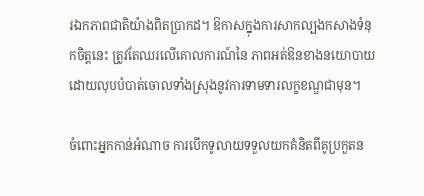រឯកភាពជាតិយ៉ាងពិតប្រាកដ។ ឱកាសក្នុងការសាកល្បងកសាងទំនុកចិត្តនេះ ត្រូវតែឈរលើគោលការណ៍នៃ ភាពអត់ឱនខាងនយោបាយ ដោយលុបបំបាត់ចោលទាំងស្រុងនូវការទាមទារលក្ខខណ្ឌជាមុន។

ចំពោះអ្នកកាន់អំណាច ការបើកទូលាយទទួលយកគំនិតពីគូប្រកួតន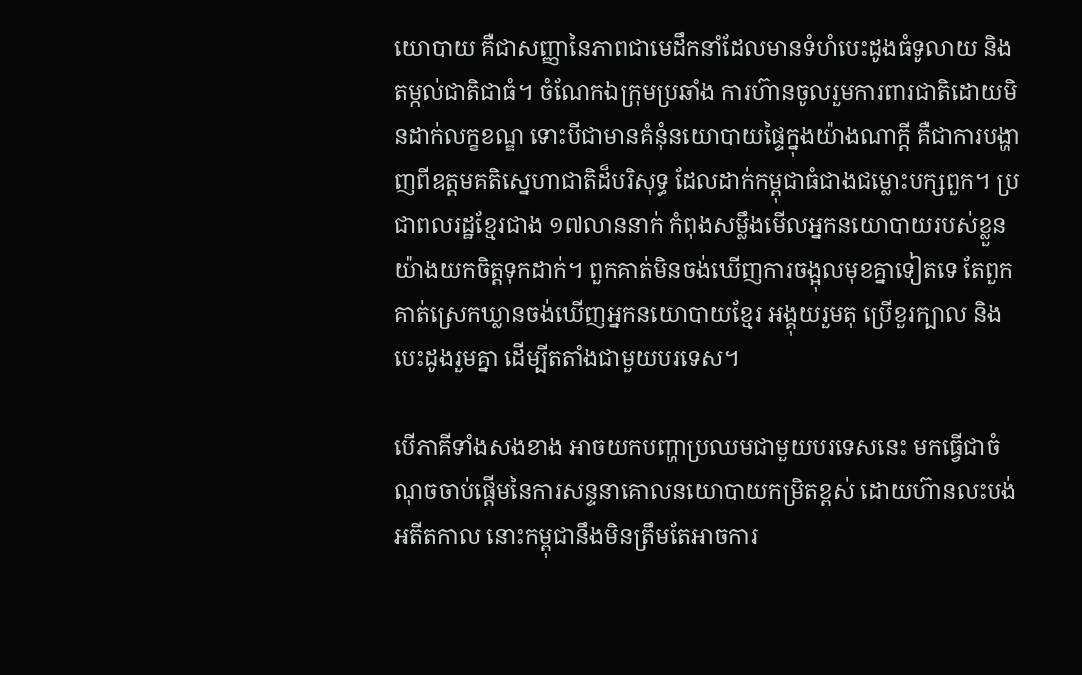យោបាយ គឺជាសញ្ញានៃភាពជាមេដឹកនាំដែលមានទំហំបេះដូងធំទូលាយ និងតម្កល់ជាតិជាធំ។ ចំណែកឯក្រុមប្រឆាំង ការហ៊ានចូលរួមការពារជាតិដោយមិនដាក់លក្ខខណ្ឌ ទោះបីជាមានគំនុំនយោបាយផ្ទៃក្នុងយ៉ាងណាក្តី គឺជាការបង្ហាញពីឧត្តមគតិស្នេហាជាតិដ៏បរិសុទ្ធ ដែលដាក់កម្ពុជាធំជាងជម្លោះបក្សពួក។ ប្រជាពលរដ្ឋខ្មែរជាង ១៧លាននាក់ កំពុងសម្លឹងមើលអ្នកនយោបាយរបស់ខ្លួនយ៉ាងយកចិត្តទុកដាក់។ ពួកគាត់មិនចង់ឃើញការចង្អុលមុខគ្នាទៀតទេ តែពួកគាត់ស្រេកឃ្លានចង់ឃើញអ្នកនយោបាយខ្មែរ អង្គុយរួមតុ ប្រើខួរក្បាល និងបេះដូងរួមគ្នា ដើម្បីតតាំងជាមួយបរទេស។

បើភាគីទាំងសងខាង អាចយកបញ្ហាប្រឈមជាមួយបរទេសនេះ មកធ្វើជាចំណុចចាប់ផ្តើមនៃការសន្ទនាគោលនយោបាយកម្រិតខ្ពស់ ដោយហ៊ានលះបង់អតីតកាល នោះកម្ពុជានឹងមិនត្រឹមតែអាចការ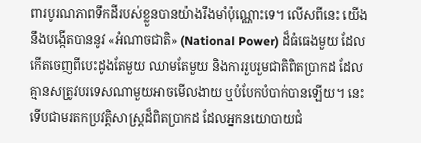ពារបូរណភាពទឹកដីរបស់ខ្លួនបានយ៉ាងរឹងមាំប៉ុណ្ណោះទេ។ លើសពីនេះ យើងនឹងបង្កើតបាននូវ «អំណាចជាតិ» (National Power) ដ៏ធំធេងមួយ ដែលកើតចេញពីបេះដូងតែមួយ ឈាមតែមួយ និងការរួបរួមជាតិពិតប្រាកដ ដែលគ្មានសត្រូវបរទេសណាមួយអាចមើលងាយ ឬបំបែកបំបាក់បានឡើយ។ នេះទើបជាមរតកប្រវត្តិសាស្ត្រដ៏ពិតប្រាកដ ដែលអ្នកនយោបាយជំ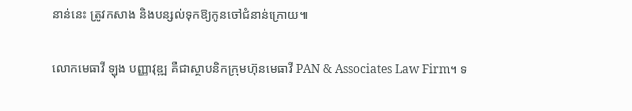នាន់នេះ ត្រូវកសាង និងបន្សល់ទុកឱ្យកូនចៅជំនាន់ក្រោយ៕

លោកមេធាវី ឡុង បញ្ញាវុឌ្ឍ គឺជាស្ថាបនិកក្រុមហ៊ុនមេធាវី PAN & Associates Law Firm។ ទ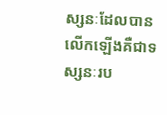ស្សនៈដែលបានលើកឡើងគឺជាទស្សនៈរប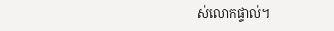ស់លោកផ្ទាល់។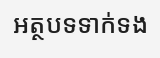អត្ថបទទាក់ទង